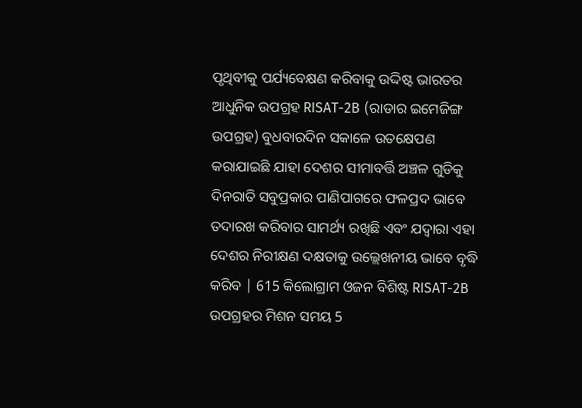ପୃଥିବୀକୁ ପର୍ଯ୍ୟବେକ୍ଷଣ କରିବାକୁ ଉଦ୍ଦିଷ୍ଟ ଭାରତର ଆଧୁନିକ ଉପଗ୍ରହ RISAT-2B (ରାଡାର ଇମେଜିଙ୍ଗ ଉପଗ୍ରହ) ବୁଧବାରଦିନ ସକାଳେ ଉତକ୍ଷେପଣ କରାଯାଇଛି ଯାହା ଦେଶର ସୀମାବର୍ତ୍ତି ଅଞ୍ଚଳ ଗୁଡିକୁ ଦିନରାତି ସବୁପ୍ରକାର ପାଣିପାଗରେ ଫଳପ୍ରଦ ଭାବେ ତଦାରଖ କରିବାର ସାମର୍ଥ୍ୟ ରଖିଛି ଏବଂ ଯଦ୍ୱାରା ଏହା ଦେଶର ନିରୀକ୍ଷଣ ଦକ୍ଷତାକୁ ଉଲ୍ଲେଖନୀୟ ଭାବେ ବୃଦ୍ଧି କରିବ | 615 କିଲୋଗ୍ରାମ ଓଜନ ବିଶିଷ୍ଟ RISAT-2B ଉପଗ୍ରହର ମିଶନ ସମୟ 5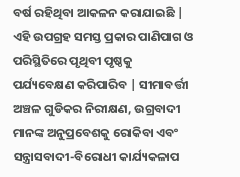ବର୍ଷ ରହିଥିବା ଆକଳନ କରାଯାଇଛି |
ଏହି ଉପଗ୍ରହ ସମସ୍ତ ପ୍ରକାର ପାଣିପାଗ ଓ ପରିସ୍ଥିତିରେ ପୃଥିବୀ ପୃଷ୍ଠକୁ ପର୍ଯ୍ୟବେକ୍ଷଣ କରିପାରିବ | ସୀମାବର୍ତ୍ତୀ ଅଞ୍ଚଳ ଗୁଡିକର ନିରୀକ୍ଷଣ, ଉଗ୍ରବାଦୀ ମାନଙ୍କ ଅନୁପ୍ରବେଶକୁ ରୋକିବା ଏବଂ ସନ୍ତ୍ରାସବାଦୀ-ବିରୋଧୀ କାର୍ଯ୍ୟକଳାପ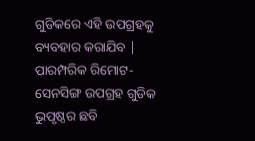ଗୁଡିକରେ ଏହି ଉପଗ୍ରହକୁ ବ୍ୟବହାର କରାଯିବ | ପାରମ୍ପରିକ ରିମୋଟ-ସେନସିଙ୍ଗ ଉପଗ୍ରହ ଗୁଡିକ ଭୁପୃଷ୍ଠର ଛବି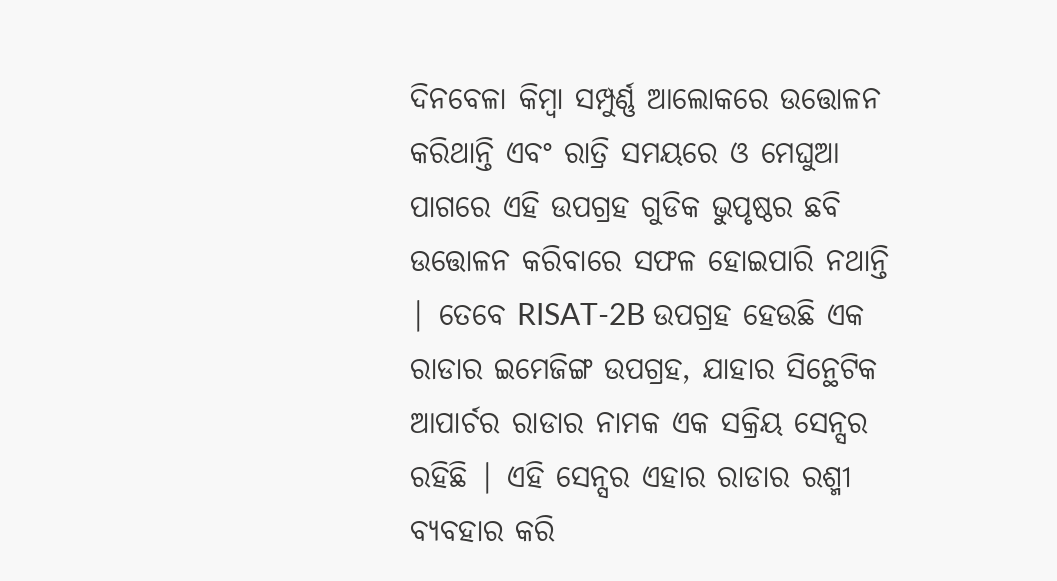ଦିନବେଳା କିମ୍ବା ସମ୍ପୁର୍ଣ୍ଣ ଆଲୋକରେ ଉତ୍ତୋଳନ କରିଥାନ୍ତି ଏବଂ ରାତ୍ରି ସମୟରେ ଓ ମେଘୁଆ ପାଗରେ ଏହି ଉପଗ୍ରହ ଗୁଡିକ ଭୁପୃଷ୍ଠର ଛବି ଉତ୍ତୋଳନ କରିବାରେ ସଫଳ ହୋଇପାରି ନଥାନ୍ତି | ତେବେ RISAT-2B ଉପଗ୍ରହ ହେଉଛି ଏକ ରାଡାର ଇମେଜିଙ୍ଗ ଉପଗ୍ରହ, ଯାହାର ସିନ୍ଥେଟିକ ଆପାର୍ଚର ରାଡାର ନାମକ ଏକ ସକ୍ରିୟ ସେନ୍ସର ରହିଛି | ଏହି ସେନ୍ସର ଏହାର ରାଡାର ରଶ୍ମୀ ବ୍ୟବହାର କରି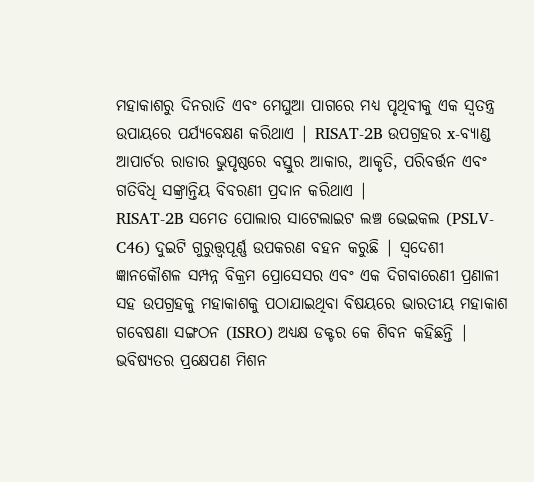ମହାକାଶରୁ ଦିନରାତି ଏବଂ ମେଘୁଆ ପାଗରେ ମଧ୍ୟ ପୃଥିବୀକୁ ଏକ ସ୍ଵତନ୍ତ୍ର ଉପାୟରେ ପର୍ଯ୍ୟବେକ୍ଷଣ କରିଥାଏ | RISAT-2B ଉପଗ୍ରହର x-ବ୍ୟାଣ୍ଡ ଆପାର୍ଚର ରାଡାର ଭୁପୃଷ୍ଠରେ ବସ୍ତୁର ଆକାର, ଆକୃତି, ପରିବର୍ତ୍ତନ ଏବଂ ଗତିବିଧି ସଙ୍କ୍ରାନ୍ତିୟ ବିବରଣୀ ପ୍ରଦାନ କରିଥାଏ |
RISAT-2B ସମେତ ପୋଲାର ସାଟେଲାଇଟ ଲଞ୍ଚ ଭେଇକଲ (PSLV-C46) ଦୁଇଟି ଗୁରୁତ୍ତ୍ୱପୂର୍ଣ୍ଣ ଉପକରଣ ବହନ କରୁଛି | ସ୍ଵଦେଶୀ ଜ୍ଞାନକୌଶଳ ସମ୍ପନ୍ନ ବିକ୍ରମ ପ୍ରୋସେସର ଏବଂ ଏକ ଦିଗବାରେଣୀ ପ୍ରଣାଳୀ ସହ ଉପଗ୍ରହକୁ ମହାକାଶକୁ ପଠାଯାଇଥିବା ବିଷୟରେ ଭାରତୀୟ ମହାକାଶ ଗବେଷଣା ସଙ୍ଗଠନ (ISRO) ଅଧ୍ୟକ୍ଷ ଡକ୍ଟର କେ ଶିବନ କହିଛନ୍ତି | ଭବିଷ୍ୟତର ପ୍ରକ୍ଷେପଣ ମିଶନ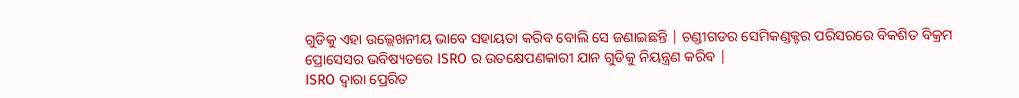ଗୁଡିକୁ ଏହା ଉଲ୍ଲେଖନୀୟ ଭାବେ ସହାୟତା କରିବ ବୋଲି ସେ ଜଣାଇଛନ୍ତି | ଚଣ୍ଡୀଗଡର ସେମିକଣ୍ଡକ୍ଟର ପରିସରରେ ବିକଶିତ ବିକ୍ରମ ପ୍ରୋସେସର ଭବିଷ୍ୟତରେ ISRO ର ଉତକ୍ଷେପଣକାରୀ ଯାନ ଗୁଡିକୁ ନିୟନ୍ତ୍ରଣ କରିବ |
ISRO ଦ୍ଵାରା ପ୍ରେରିତ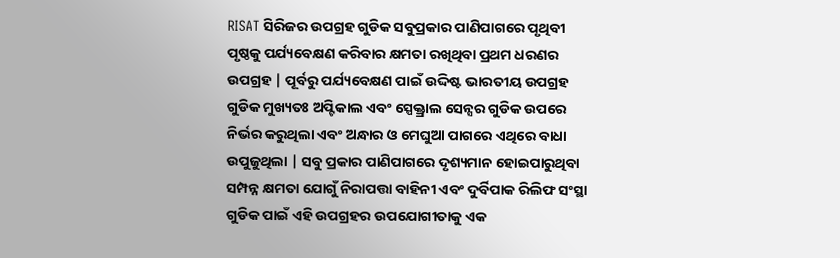RISAT ସିରିଜର ଉପଗ୍ରହ ଗୁଡିକ ସବୁପ୍ରକାର ପାଣିପାଗରେ ପୃଥିବୀ ପୃଷ୍ଠକୁ ପର୍ଯ୍ୟବେକ୍ଷଣ କରିବାର କ୍ଷମତା ରଖିଥିବା ପ୍ରଥମ ଧରଣର ଉପଗ୍ରହ | ପୂର୍ବରୁ ପର୍ଯ୍ୟବେକ୍ଷଣ ପାଇଁ ଉଦ୍ଦିଷ୍ଟ ଭାରତୀୟ ଉପଗ୍ରହ ଗୁଡିକ ମୁଖ୍ୟତଃ ଅପ୍ଟିକାଲ ଏବଂ ସ୍ପେକ୍ତ୍ରାଲ ସେନ୍ସର ଗୁଡିକ ଉପରେ ନିର୍ଭର କରୁଥିଲା ଏବଂ ଅନ୍ଧାର ଓ ମେଘୁଆ ପାଗରେ ଏଥିରେ ବାଧା ଉପୁଜୁଥିଲା | ସବୁ ପ୍ରକାର ପାଣିପାଗରେ ଦୃଶ୍ୟମାନ ହୋଇପାରୁଥିବା ସମ୍ପନ୍ନ କ୍ଷମତା ଯୋଗୁଁ ନିରାପତ୍ତା ବାହିନୀ ଏବଂ ଦୁର୍ବିପାକ ରିଲିଫ ସଂସ୍ଥା ଗୁଡିକ ପାଇଁ ଏହି ଉପଗ୍ରହର ଉପଯୋଗୀତାକୁ ଏକ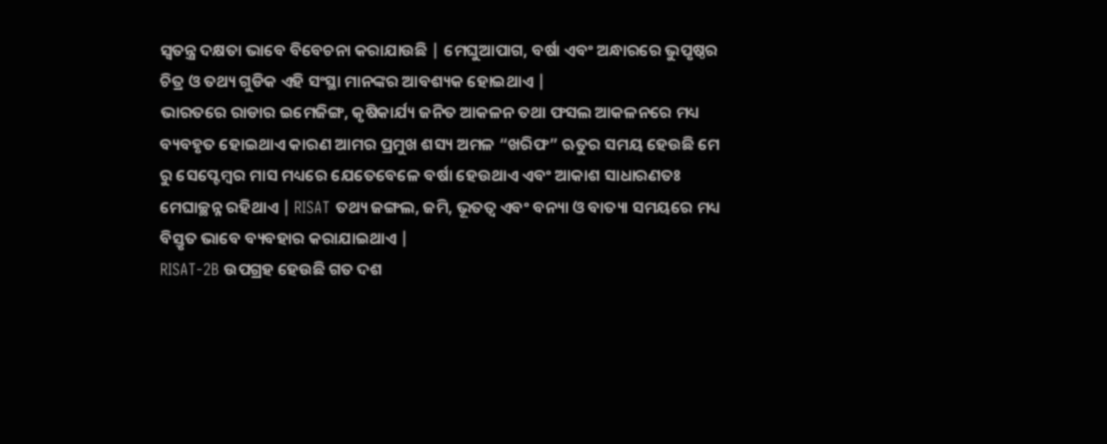ସ୍ଵତନ୍ତ୍ର ଦକ୍ଷତା ଭାବେ ବିବେଚନା କରାଯାଉଛି | ମେଘୁଆପାଗ, ବର୍ଷା ଏବଂ ଅନ୍ଧାରରେ ଭୁପୃଷ୍ଠର ଚିତ୍ର ଓ ତଥ୍ୟ ଗୁଡିକ ଏହି ସଂସ୍ଥା ମାନଙ୍କର ଆବଶ୍ୟକ ହୋଇଥାଏ |
ଭାରତରେ ରାଡାର ଇମେଜିଙ୍ଗ, କୃଷିକାର୍ଯ୍ୟ ଜନିତ ଆକଳନ ତଥା ଫସଲ ଆକଳନରେ ମଧ୍ୟ ବ୍ୟବହୃତ ହୋଇଥାଏ କାରଣ ଆମର ପ୍ରମୁଖ ଶସ୍ୟ ଅମଳ “ଖରିଫ” ଋତୁର ସମୟ ହେଉଛି ମେ ରୁ ସେପ୍ଟେମ୍ବର ମାସ ମଧ୍ୟରେ ଯେତେବେଳେ ବର୍ଷା ହେଉଥାଏ ଏବଂ ଆକାଶ ସାଧାରଣତଃ ମେଘାଚ୍ଛନ୍ନ ରହିଥାଏ | RISAT ତଥ୍ୟ ଜଙ୍ଗଲ, ଜମି, ଭୂତତ୍ଵ ଏବଂ ବନ୍ୟା ଓ ବାତ୍ୟା ସମୟରେ ମଧ୍ୟ ବିସ୍ତୃତ ଭାବେ ବ୍ୟବହାର କରାଯାଇଥାଏ |
RISAT-2B ଉପଗ୍ରହ ହେଉଛି ଗତ ଦଶ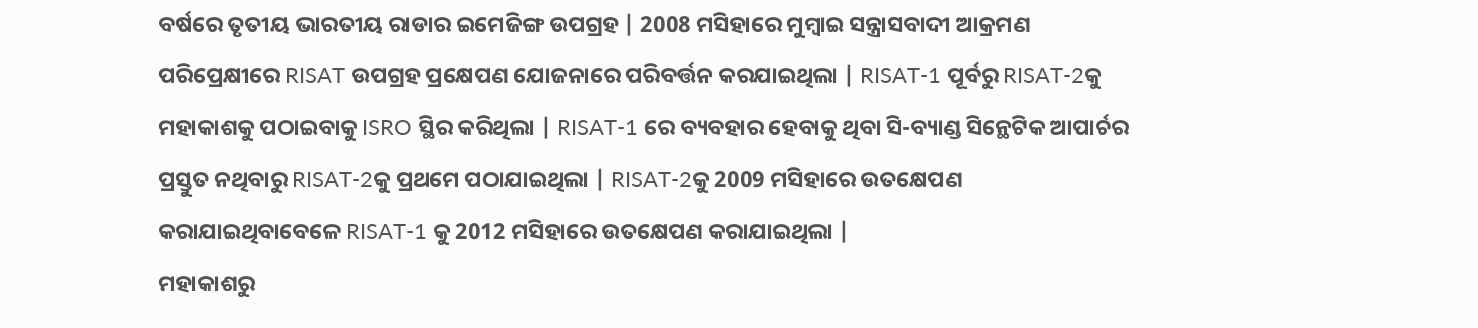ବର୍ଷରେ ତୃତୀୟ ଭାରତୀୟ ରାଡାର ଇମେଜିଙ୍ଗ ଉପଗ୍ରହ | 2008 ମସିହାରେ ମୁମ୍ବାଇ ସନ୍ତ୍ରାସବାଦୀ ଆକ୍ରମଣ ପରିପ୍ରେକ୍ଷୀରେ RISAT ଉପଗ୍ରହ ପ୍ରକ୍ଷେପଣ ଯୋଜନାରେ ପରିବର୍ତ୍ତନ କରଯାଇଥିଲା | RISAT-1 ପୂର୍ବରୁ RISAT-2କୁ ମହାକାଶକୁ ପଠାଇବାକୁ ISRO ସ୍ଥିର କରିଥିଲା | RISAT-1 ରେ ବ୍ୟବହାର ହେବାକୁ ଥିବା ସି-ବ୍ୟାଣ୍ଡ ସିନ୍ଥେଟିକ ଆପାର୍ଚର ପ୍ରସ୍ତୁତ ନଥିବାରୁ RISAT-2କୁ ପ୍ରଥମେ ପଠାଯାଇଥିଲା | RISAT-2କୁ 2009 ମସିହାରେ ଉତକ୍ଷେପଣ କରାଯାଇଥିବାବେଳେ RISAT-1 କୁ 2012 ମସିହାରେ ଉତକ୍ଷେପଣ କରାଯାଇଥିଲା |
ମହାକାଶରୁ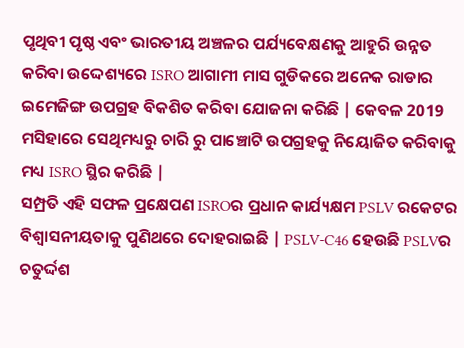ପୃଥିବୀ ପୃଷ୍ଠ ଏବଂ ଭାରତୀୟ ଅଞ୍ଚଳର ପର୍ଯ୍ୟବେକ୍ଷଣକୁ ଆହୁରି ଉନ୍ନତ କରିବା ଉଦ୍ଦେଶ୍ୟରେ ISRO ଆଗାମୀ ମାସ ଗୁଡିକରେ ଅନେକ ରାଡାର ଇମେଜିଙ୍ଗ ଉପଗ୍ରହ ବିକଶିତ କରିବା ଯୋଜନା କରିଛି | କେବଳ 2019 ମସିହାରେ ସେଥିମଧ୍ୟରୁ ଚାରି ରୁ ପାଞ୍ଚୋଟି ଉପଗ୍ରହକୁ ନିୟୋଜିତ କରିବାକୁ ମଧ୍ୟ ISRO ସ୍ଥିର କରିଛି |
ସମ୍ପ୍ରତି ଏହି ସଫଳ ପ୍ରକ୍ଷେପଣ ISROର ପ୍ରଧାନ କାର୍ଯ୍ୟକ୍ଷମ PSLV ରକେଟର ବିଶ୍ବାସନୀୟତାକୁ ପୁଣିଥରେ ଦୋହରାଇଛି | PSLV-C46 ହେଉଛି PSLVର ଚତୁର୍ଦ୍ଦଶ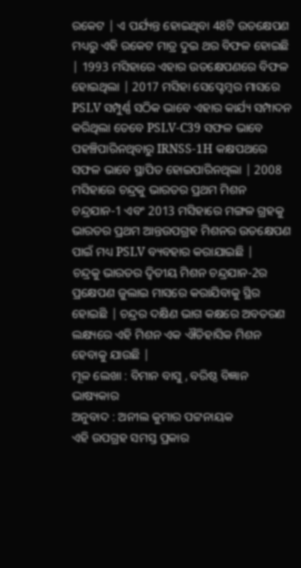ରକେଟ | ଏ ପର୍ଯ୍ୟନ୍ତ ହୋଇଥିବା 48ଟି ଉତକ୍ଷେପଣ ମଧ୍ୟରୁ ଏହି ରକେଟ ମାତ୍ର ଦୁଇ ଥର ବିଫଳ ହୋଇଛି | 1993 ମସିହାରେ ଏହାର ଉତକ୍ଷେପଣରେ ବିଫଳ ହୋଇଥିଲା | 2017 ମସିହା ସେପ୍ଟେମ୍ବର ମାସରେ PSLV ସମ୍ପୁର୍ଣ୍ଣ ସଠିକ ଭାବେ ଏହାର କାର୍ଯ୍ୟ ସମ୍ପାଦନ କରିଥିଲା ତେବେ PSLV-C39 ସଫଳ ଭାବେ ପହଞ୍ଚିପାରିନଥିବାରୁ IRNSS-1H କକ୍ଷପଥରେ ସଫଳ ଭାବେ ସ୍ଥାପିତ ହୋଇପାରିନଥିଲା | 2008 ମସିହାରେ ଚନ୍ଦ୍ରକୁ ଭାରତର ପ୍ରଥମ ମିଶନ ଚନ୍ଦ୍ରଯାନ-1 ଏବଂ 2013 ମସିହାରେ ମଙ୍ଗଳ ଗ୍ରହକୁ ଭାରତର ପ୍ରଥମ ଆନ୍ତଉପଗ୍ରହ ମିଶନର ଉତକ୍ଷେପଣ ପାଇଁ ମଧ୍ୟ PSLV ବ୍ୟବହାର କରାଯାଇଛି |
ଚନ୍ଦ୍ରକୁ ଭାରତର ଦ୍ଵିତୀୟ ମିଶନ ଚନ୍ଦ୍ରଯାନ-2ର ପ୍ରକ୍ଷେପଣ ଜୁଲାଇ ମାସରେ କରାଯିବାକୁ ସ୍ଥିର ହୋଇଛି | ଚନ୍ଦ୍ରର ଦକ୍ଷିଣ ଭାଗ କକ୍ଷରେ ଅବତରଣ ଲକ୍ଷ୍ୟରେ ଏହି ମିଶନ ଏକ ଐତିହାସିକ ମିଶନ ହେବାକୁ ଯାଉଛି |
ମୂଳ ଲେଖା : ବିମାନ ବାସୁ , ବରିଷ୍ଠ ବିଜ୍ଞାନ ଭାଷ୍ୟକାର
ଅନୁବାଦ : ଅନୀଲ କୁମାର ପଟ୍ଟନାୟକ
ଏହି ଉପଗ୍ରହ ସମସ୍ତ ପ୍ରକାର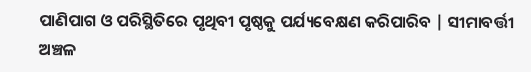ପାଣିପାଗ ଓ ପରିସ୍ଥିତିରେ ପୃଥିବୀ ପୃଷ୍ଠକୁ ପର୍ଯ୍ୟବେକ୍ଷଣ କରିପାରିବ | ସୀମାବର୍ତ୍ତୀ ଅଞ୍ଚଳ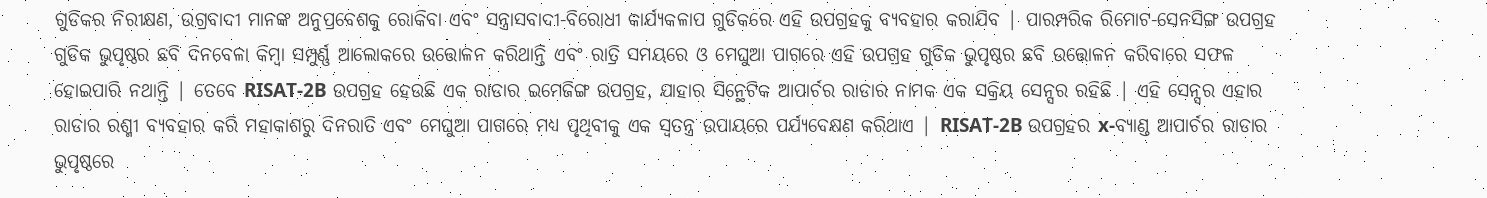ଗୁଡିକର ନିରୀକ୍ଷଣ, ଉଗ୍ରବାଦୀ ମାନଙ୍କ ଅନୁପ୍ରବେଶକୁ ରୋକିବା ଏବଂ ସନ୍ତ୍ରାସବାଦୀ-ବିରୋଧୀ କାର୍ଯ୍ୟକଳାପ ଗୁଡିକରେ ଏହି ଉପଗ୍ରହକୁ ବ୍ୟବହାର କରାଯିବ | ପାରମ୍ପରିକ ରିମୋଟ-ସେନସିଙ୍ଗ ଉପଗ୍ରହ ଗୁଡିକ ଭୁପୃଷ୍ଠର ଛବି ଦିନବେଳା କିମ୍ବା ସମ୍ପୁର୍ଣ୍ଣ ଆଲୋକରେ ଉତ୍ତୋଳନ କରିଥାନ୍ତି ଏବଂ ରାତ୍ରି ସମୟରେ ଓ ମେଘୁଆ ପାଗରେ ଏହି ଉପଗ୍ରହ ଗୁଡିକ ଭୁପୃଷ୍ଠର ଛବି ଉତ୍ତୋଳନ କରିବାରେ ସଫଳ ହୋଇପାରି ନଥାନ୍ତି | ତେବେ RISAT-2B ଉପଗ୍ରହ ହେଉଛି ଏକ ରାଡାର ଇମେଜିଙ୍ଗ ଉପଗ୍ରହ, ଯାହାର ସିନ୍ଥେଟିକ ଆପାର୍ଚର ରାଡାର ନାମକ ଏକ ସକ୍ରିୟ ସେନ୍ସର ରହିଛି | ଏହି ସେନ୍ସର ଏହାର ରାଡାର ରଶ୍ମୀ ବ୍ୟବହାର କରି ମହାକାଶରୁ ଦିନରାତି ଏବଂ ମେଘୁଆ ପାଗରେ ମଧ୍ୟ ପୃଥିବୀକୁ ଏକ ସ୍ଵତନ୍ତ୍ର ଉପାୟରେ ପର୍ଯ୍ୟବେକ୍ଷଣ କରିଥାଏ | RISAT-2B ଉପଗ୍ରହର x-ବ୍ୟାଣ୍ଡ ଆପାର୍ଚର ରାଡାର ଭୁପୃଷ୍ଠରେ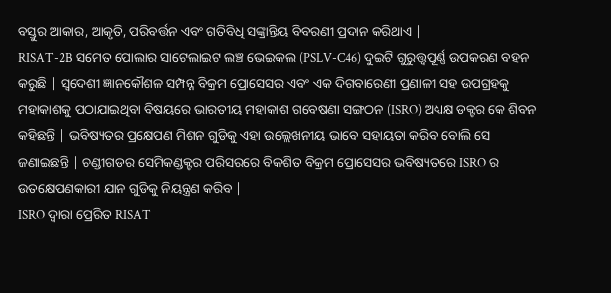ବସ୍ତୁର ଆକାର, ଆକୃତି, ପରିବର୍ତ୍ତନ ଏବଂ ଗତିବିଧି ସଙ୍କ୍ରାନ୍ତିୟ ବିବରଣୀ ପ୍ରଦାନ କରିଥାଏ |
RISAT-2B ସମେତ ପୋଲାର ସାଟେଲାଇଟ ଲଞ୍ଚ ଭେଇକଲ (PSLV-C46) ଦୁଇଟି ଗୁରୁତ୍ତ୍ୱପୂର୍ଣ୍ଣ ଉପକରଣ ବହନ କରୁଛି | ସ୍ଵଦେଶୀ ଜ୍ଞାନକୌଶଳ ସମ୍ପନ୍ନ ବିକ୍ରମ ପ୍ରୋସେସର ଏବଂ ଏକ ଦିଗବାରେଣୀ ପ୍ରଣାଳୀ ସହ ଉପଗ୍ରହକୁ ମହାକାଶକୁ ପଠାଯାଇଥିବା ବିଷୟରେ ଭାରତୀୟ ମହାକାଶ ଗବେଷଣା ସଙ୍ଗଠନ (ISRO) ଅଧ୍ୟକ୍ଷ ଡକ୍ଟର କେ ଶିବନ କହିଛନ୍ତି | ଭବିଷ୍ୟତର ପ୍ରକ୍ଷେପଣ ମିଶନ ଗୁଡିକୁ ଏହା ଉଲ୍ଲେଖନୀୟ ଭାବେ ସହାୟତା କରିବ ବୋଲି ସେ ଜଣାଇଛନ୍ତି | ଚଣ୍ଡୀଗଡର ସେମିକଣ୍ଡକ୍ଟର ପରିସରରେ ବିକଶିତ ବିକ୍ରମ ପ୍ରୋସେସର ଭବିଷ୍ୟତରେ ISRO ର ଉତକ୍ଷେପଣକାରୀ ଯାନ ଗୁଡିକୁ ନିୟନ୍ତ୍ରଣ କରିବ |
ISRO ଦ୍ଵାରା ପ୍ରେରିତ RISAT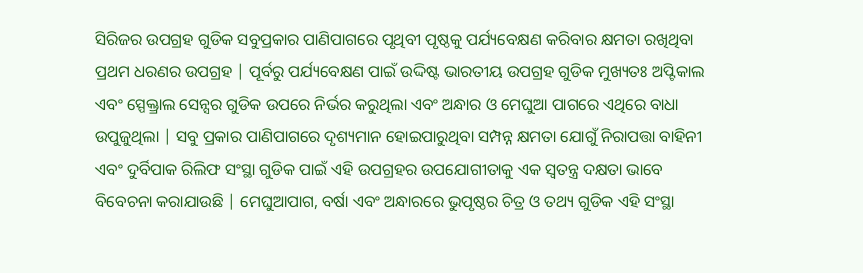ସିରିଜର ଉପଗ୍ରହ ଗୁଡିକ ସବୁପ୍ରକାର ପାଣିପାଗରେ ପୃଥିବୀ ପୃଷ୍ଠକୁ ପର୍ଯ୍ୟବେକ୍ଷଣ କରିବାର କ୍ଷମତା ରଖିଥିବା ପ୍ରଥମ ଧରଣର ଉପଗ୍ରହ | ପୂର୍ବରୁ ପର୍ଯ୍ୟବେକ୍ଷଣ ପାଇଁ ଉଦ୍ଦିଷ୍ଟ ଭାରତୀୟ ଉପଗ୍ରହ ଗୁଡିକ ମୁଖ୍ୟତଃ ଅପ୍ଟିକାଲ ଏବଂ ସ୍ପେକ୍ତ୍ରାଲ ସେନ୍ସର ଗୁଡିକ ଉପରେ ନିର୍ଭର କରୁଥିଲା ଏବଂ ଅନ୍ଧାର ଓ ମେଘୁଆ ପାଗରେ ଏଥିରେ ବାଧା ଉପୁଜୁଥିଲା | ସବୁ ପ୍ରକାର ପାଣିପାଗରେ ଦୃଶ୍ୟମାନ ହୋଇପାରୁଥିବା ସମ୍ପନ୍ନ କ୍ଷମତା ଯୋଗୁଁ ନିରାପତ୍ତା ବାହିନୀ ଏବଂ ଦୁର୍ବିପାକ ରିଲିଫ ସଂସ୍ଥା ଗୁଡିକ ପାଇଁ ଏହି ଉପଗ୍ରହର ଉପଯୋଗୀତାକୁ ଏକ ସ୍ଵତନ୍ତ୍ର ଦକ୍ଷତା ଭାବେ ବିବେଚନା କରାଯାଉଛି | ମେଘୁଆପାଗ, ବର୍ଷା ଏବଂ ଅନ୍ଧାରରେ ଭୁପୃଷ୍ଠର ଚିତ୍ର ଓ ତଥ୍ୟ ଗୁଡିକ ଏହି ସଂସ୍ଥା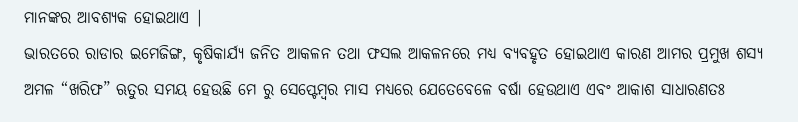ମାନଙ୍କର ଆବଶ୍ୟକ ହୋଇଥାଏ |
ଭାରତରେ ରାଡାର ଇମେଜିଙ୍ଗ, କୃଷିକାର୍ଯ୍ୟ ଜନିତ ଆକଳନ ତଥା ଫସଲ ଆକଳନରେ ମଧ୍ୟ ବ୍ୟବହୃତ ହୋଇଥାଏ କାରଣ ଆମର ପ୍ରମୁଖ ଶସ୍ୟ ଅମଳ “ଖରିଫ” ଋତୁର ସମୟ ହେଉଛି ମେ ରୁ ସେପ୍ଟେମ୍ବର ମାସ ମଧ୍ୟରେ ଯେତେବେଳେ ବର୍ଷା ହେଉଥାଏ ଏବଂ ଆକାଶ ସାଧାରଣତଃ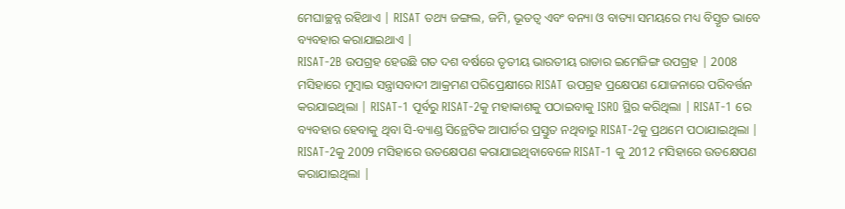ମେଘାଚ୍ଛନ୍ନ ରହିଥାଏ | RISAT ତଥ୍ୟ ଜଙ୍ଗଲ, ଜମି, ଭୂତତ୍ଵ ଏବଂ ବନ୍ୟା ଓ ବାତ୍ୟା ସମୟରେ ମଧ୍ୟ ବିସ୍ତୃତ ଭାବେ ବ୍ୟବହାର କରାଯାଇଥାଏ |
RISAT-2B ଉପଗ୍ରହ ହେଉଛି ଗତ ଦଶ ବର୍ଷରେ ତୃତୀୟ ଭାରତୀୟ ରାଡାର ଇମେଜିଙ୍ଗ ଉପଗ୍ରହ | 2008 ମସିହାରେ ମୁମ୍ବାଇ ସନ୍ତ୍ରାସବାଦୀ ଆକ୍ରମଣ ପରିପ୍ରେକ୍ଷୀରେ RISAT ଉପଗ୍ରହ ପ୍ରକ୍ଷେପଣ ଯୋଜନାରେ ପରିବର୍ତ୍ତନ କରଯାଇଥିଲା | RISAT-1 ପୂର୍ବରୁ RISAT-2କୁ ମହାକାଶକୁ ପଠାଇବାକୁ ISRO ସ୍ଥିର କରିଥିଲା | RISAT-1 ରେ ବ୍ୟବହାର ହେବାକୁ ଥିବା ସି-ବ୍ୟାଣ୍ଡ ସିନ୍ଥେଟିକ ଆପାର୍ଚର ପ୍ରସ୍ତୁତ ନଥିବାରୁ RISAT-2କୁ ପ୍ରଥମେ ପଠାଯାଇଥିଲା | RISAT-2କୁ 2009 ମସିହାରେ ଉତକ୍ଷେପଣ କରାଯାଇଥିବାବେଳେ RISAT-1 କୁ 2012 ମସିହାରେ ଉତକ୍ଷେପଣ କରାଯାଇଥିଲା |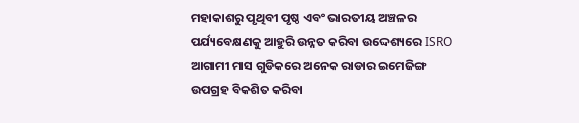ମହାକାଶରୁ ପୃଥିବୀ ପୃଷ୍ଠ ଏବଂ ଭାରତୀୟ ଅଞ୍ଚଳର ପର୍ଯ୍ୟବେକ୍ଷଣକୁ ଆହୁରି ଉନ୍ନତ କରିବା ଉଦ୍ଦେଶ୍ୟରେ ISRO ଆଗାମୀ ମାସ ଗୁଡିକରେ ଅନେକ ରାଡାର ଇମେଜିଙ୍ଗ ଉପଗ୍ରହ ବିକଶିତ କରିବା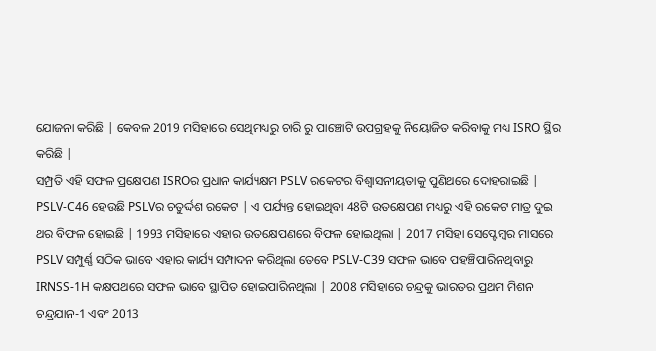ଯୋଜନା କରିଛି | କେବଳ 2019 ମସିହାରେ ସେଥିମଧ୍ୟରୁ ଚାରି ରୁ ପାଞ୍ଚୋଟି ଉପଗ୍ରହକୁ ନିୟୋଜିତ କରିବାକୁ ମଧ୍ୟ ISRO ସ୍ଥିର କରିଛି |
ସମ୍ପ୍ରତି ଏହି ସଫଳ ପ୍ରକ୍ଷେପଣ ISROର ପ୍ରଧାନ କାର୍ଯ୍ୟକ୍ଷମ PSLV ରକେଟର ବିଶ୍ବାସନୀୟତାକୁ ପୁଣିଥରେ ଦୋହରାଇଛି | PSLV-C46 ହେଉଛି PSLVର ଚତୁର୍ଦ୍ଦଶ ରକେଟ | ଏ ପର୍ଯ୍ୟନ୍ତ ହୋଇଥିବା 48ଟି ଉତକ୍ଷେପଣ ମଧ୍ୟରୁ ଏହି ରକେଟ ମାତ୍ର ଦୁଇ ଥର ବିଫଳ ହୋଇଛି | 1993 ମସିହାରେ ଏହାର ଉତକ୍ଷେପଣରେ ବିଫଳ ହୋଇଥିଲା | 2017 ମସିହା ସେପ୍ଟେମ୍ବର ମାସରେ PSLV ସମ୍ପୁର୍ଣ୍ଣ ସଠିକ ଭାବେ ଏହାର କାର୍ଯ୍ୟ ସମ୍ପାଦନ କରିଥିଲା ତେବେ PSLV-C39 ସଫଳ ଭାବେ ପହଞ୍ଚିପାରିନଥିବାରୁ IRNSS-1H କକ୍ଷପଥରେ ସଫଳ ଭାବେ ସ୍ଥାପିତ ହୋଇପାରିନଥିଲା | 2008 ମସିହାରେ ଚନ୍ଦ୍ରକୁ ଭାରତର ପ୍ରଥମ ମିଶନ ଚନ୍ଦ୍ରଯାନ-1 ଏବଂ 2013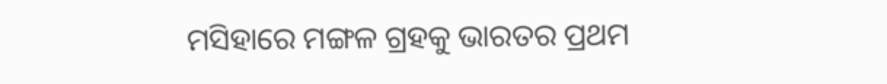ମସିହାରେ ମଙ୍ଗଳ ଗ୍ରହକୁ ଭାରତର ପ୍ରଥମ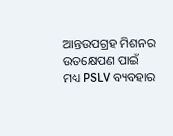ଆନ୍ତଉପଗ୍ରହ ମିଶନର ଉତକ୍ଷେପଣ ପାଇଁ ମଧ୍ୟ PSLV ବ୍ୟବହାର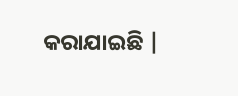କରାଯାଇଛି |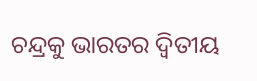ଚନ୍ଦ୍ରକୁ ଭାରତର ଦ୍ଵିତୀୟ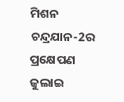ମିଶନ ଚନ୍ଦ୍ରଯାନ-2ର ପ୍ରକ୍ଷେପଣ ଜୁଲାଇ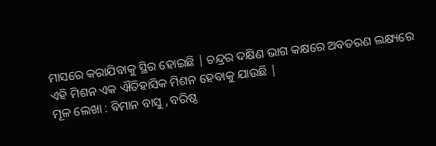ମାସରେ କରାଯିବାକୁ ସ୍ଥିର ହୋଇଛି | ଚନ୍ଦ୍ରର ଦକ୍ଷିଣ ଭାଗ କକ୍ଷରେ ଅବତରଣ ଲକ୍ଷ୍ୟରେ ଏହି ମିଶନ ଏକ ଐତିହାସିକ ମିଶନ ହେବାକୁ ଯାଉଛି |
ମୂଳ ଲେଖା : ବିମାନ ବାସୁ , ବରିଷ୍ଠ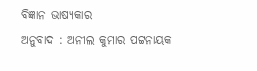ବିଜ୍ଞାନ ଭାଷ୍ୟକାର
ଅନୁବାଦ : ଅନୀଲ କୁମାର ପଟ୍ଟନାୟକ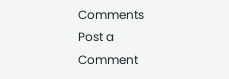Comments
Post a Comment